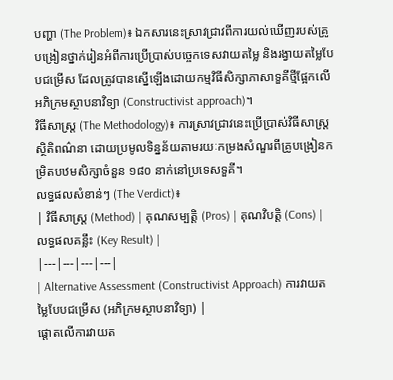បញ្ហា (The Problem)៖ ឯកសារនេះស្រាវជ្រាវពីការយល់ឃើញរបស់គ្រូបង្រៀនថ្នាក់រៀនអំពីការប្រើប្រាស់បច្ចេកទេសវាយតម្លៃ និងរង្វាយតម្លៃបែបជម្រើស ដែលត្រូវបានស្នើឡើងដោយកម្មវិធីសិក្សាភាសាទួគីថ្មីផ្អែកលើអភិក្រមស្ថាបនាវិទ្យា (Constructivist approach)។
វិធីសាស្ត្រ (The Methodology)៖ ការស្រាវជ្រាវនេះប្រើប្រាស់វិធីសាស្ត្រស្ថិតិពណ៌នា ដោយប្រមូលទិន្នន័យតាមរយៈកម្រងសំណួរពីគ្រូបង្រៀនកម្រិតបឋមសិក្សាចំនួន ១៨០ នាក់នៅប្រទេសទួគី។
លទ្ធផលសំខាន់ៗ (The Verdict)៖
| វិធីសាស្ត្រ (Method) | គុណសម្បត្តិ (Pros) | គុណវិបត្តិ (Cons) | លទ្ធផលគន្លឹះ (Key Result) |
|---|---|---|---|
| Alternative Assessment (Constructivist Approach) ការវាយតម្លៃបែបជម្រើស (អភិក្រមស្ថាបនាវិទ្យា) |
ផ្តោតលើការវាយត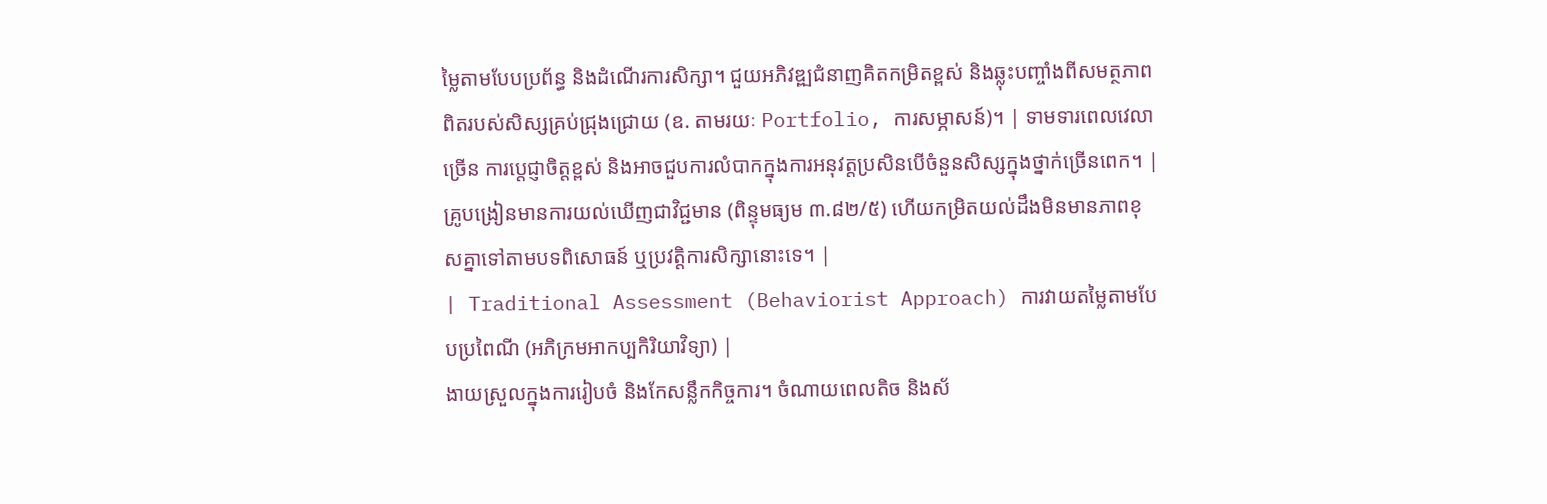ម្លៃតាមបែបប្រព័ន្ធ និងដំណើរការសិក្សា។ ជួយអភិវឌ្ឍជំនាញគិតកម្រិតខ្ពស់ និងឆ្លុះបញ្ចាំងពីសមត្ថភាពពិតរបស់សិស្សគ្រប់ជ្រុងជ្រោយ (ឧ. តាមរយៈ Portfolio, ការសម្ភាសន៍)។ | ទាមទារពេលវេលាច្រើន ការប្តេជ្ញាចិត្តខ្ពស់ និងអាចជួបការលំបាកក្នុងការអនុវត្តប្រសិនបើចំនួនសិស្សក្នុងថ្នាក់ច្រើនពេក។ | គ្រូបង្រៀនមានការយល់ឃើញជាវិជ្ជមាន (ពិន្ទុមធ្យម ៣.៨២/៥) ហើយកម្រិតយល់ដឹងមិនមានភាពខុសគ្នាទៅតាមបទពិសោធន៍ ឬប្រវត្តិការសិក្សានោះទេ។ |
| Traditional Assessment (Behaviorist Approach) ការវាយតម្លៃតាមបែបប្រពៃណី (អភិក្រមអាកប្បកិរិយាវិទ្យា) |
ងាយស្រួលក្នុងការរៀបចំ និងកែសន្លឹកកិច្ចការ។ ចំណាយពេលតិច និងស័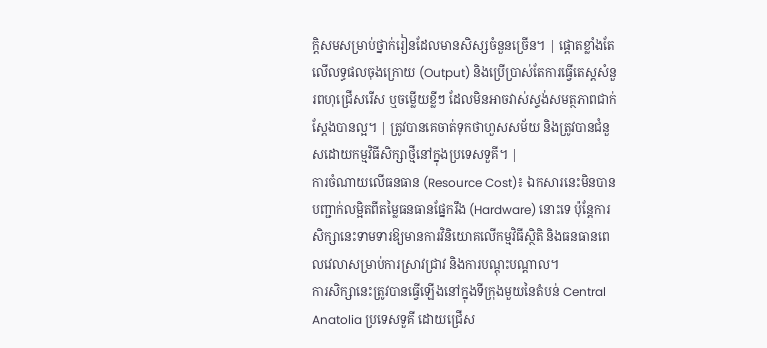ក្តិសមសម្រាប់ថ្នាក់រៀនដែលមានសិស្សចំនួនច្រើន។ | ផ្តោតខ្លាំងតែលើលទ្ធផលចុងក្រោយ (Output) និងប្រើប្រាស់តែការធ្វើតេស្តសំនួរពហុជ្រើសរើស ឬចម្លើយខ្លីៗ ដែលមិនអាចវាស់ស្ទង់សមត្ថភាពជាក់ស្តែងបានល្អ។ | ត្រូវបានគេចាត់ទុកថាហួសសម័យ និងត្រូវបានជំនួសដោយកម្មវិធីសិក្សាថ្មីនៅក្នុងប្រទេសទួគី។ |
ការចំណាយលើធនធាន (Resource Cost)៖ ឯកសារនេះមិនបានបញ្ជាក់លម្អិតពីតម្លៃធនធានផ្នែករឹង (Hardware) នោះទេ ប៉ុន្តែការសិក្សានេះទាមទារឱ្យមានការវិនិយោគលើកម្មវិធីស្ថិតិ និងធនធានពេលវេលាសម្រាប់ការស្រាវជ្រាវ និងការបណ្តុះបណ្តាល។
ការសិក្សានេះត្រូវបានធ្វើឡើងនៅក្នុងទីក្រុងមួយនៃតំបន់ Central Anatolia ប្រទេសទួគី ដោយជ្រើស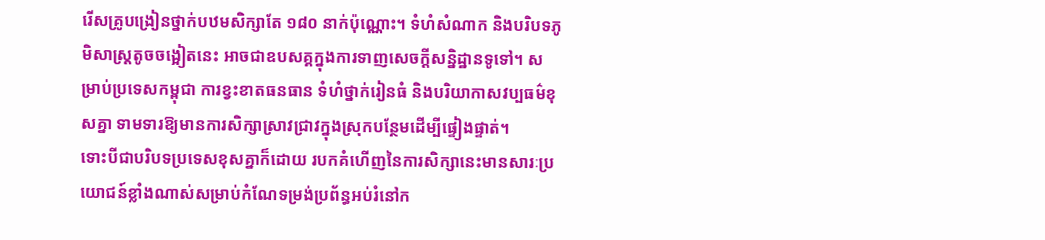រើសគ្រូបង្រៀនថ្នាក់បឋមសិក្សាតែ ១៨០ នាក់ប៉ុណ្ណោះ។ ទំហំសំណាក និងបរិបទភូមិសាស្ត្រតូចចង្អៀតនេះ អាចជាឧបសគ្គក្នុងការទាញសេចក្តីសន្និដ្ឋានទូទៅ។ សម្រាប់ប្រទេសកម្ពុជា ការខ្វះខាតធនធាន ទំហំថ្នាក់រៀនធំ និងបរិយាកាសវប្បធម៌ខុសគ្នា ទាមទារឱ្យមានការសិក្សាស្រាវជ្រាវក្នុងស្រុកបន្ថែមដើម្បីផ្ទៀងផ្ទាត់។
ទោះបីជាបរិបទប្រទេសខុសគ្នាក៏ដោយ របកគំហើញនៃការសិក្សានេះមានសារៈប្រយោជន៍ខ្លាំងណាស់សម្រាប់កំណែទម្រង់ប្រព័ន្ធអប់រំនៅក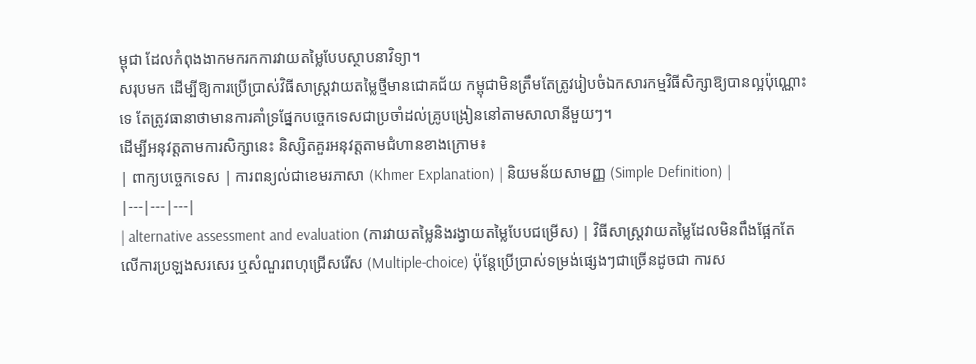ម្ពុជា ដែលកំពុងងាកមករកការវាយតម្លៃបែបស្ថាបនាវិទ្យា។
សរុបមក ដើម្បីឱ្យការប្រើប្រាស់វិធីសាស្ត្រវាយតម្លៃថ្មីមានជោគជ័យ កម្ពុជាមិនត្រឹមតែត្រូវរៀបចំឯកសារកម្មវិធីសិក្សាឱ្យបានល្អប៉ុណ្ណោះទេ តែត្រូវធានាថាមានការគាំទ្រផ្នែកបច្ចេកទេសជាប្រចាំដល់គ្រូបង្រៀននៅតាមសាលានីមួយៗ។
ដើម្បីអនុវត្តតាមការសិក្សានេះ និស្សិតគួរអនុវត្តតាមជំហានខាងក្រោម៖
| ពាក្យបច្ចេកទេស | ការពន្យល់ជាខេមរភាសា (Khmer Explanation) | និយមន័យសាមញ្ញ (Simple Definition) |
|---|---|---|
| alternative assessment and evaluation (ការវាយតម្លៃនិងរង្វាយតម្លៃបែបជម្រើស) | វិធីសាស្ត្រវាយតម្លៃដែលមិនពឹងផ្អែកតែលើការប្រឡងសរសេរ ឬសំណួរពហុជ្រើសរើស (Multiple-choice) ប៉ុន្តែប្រើប្រាស់ទម្រង់ផ្សេងៗជាច្រើនដូចជា ការស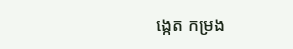ង្កេត កម្រង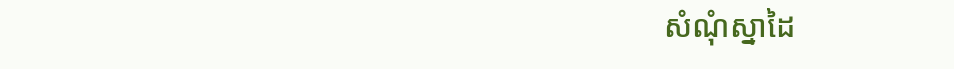សំណុំស្នាដៃ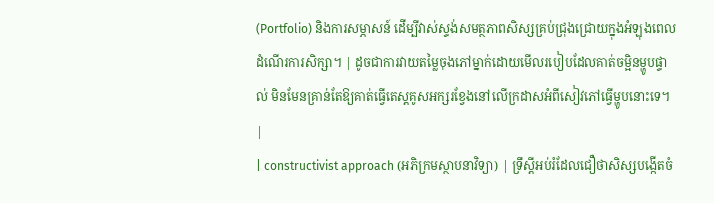(Portfolio) និងការសម្ភាសន៍ ដើម្បីវាស់ស្ទង់សមត្ថភាពសិស្សគ្រប់ជ្រុងជ្រោយក្នុងអំឡុងពេលដំណើរការសិក្សា។ | ដូចជាការវាយតម្លៃចុងភៅម្នាក់ដោយមើលរបៀបដែលគាត់ចម្អិនម្ហូបផ្ទាល់ មិនមែនគ្រាន់តែឱ្យគាត់ធ្វើតេស្តគូសអក្សរខ្វែងនៅលើក្រដាសអំពីសៀវភៅធ្វើម្ហូបនោះទេ។ |
| constructivist approach (អភិក្រមស្ថាបនាវិទ្យា) | ទ្រឹស្តីអប់រំដែលជឿថាសិស្សបង្កើតចំ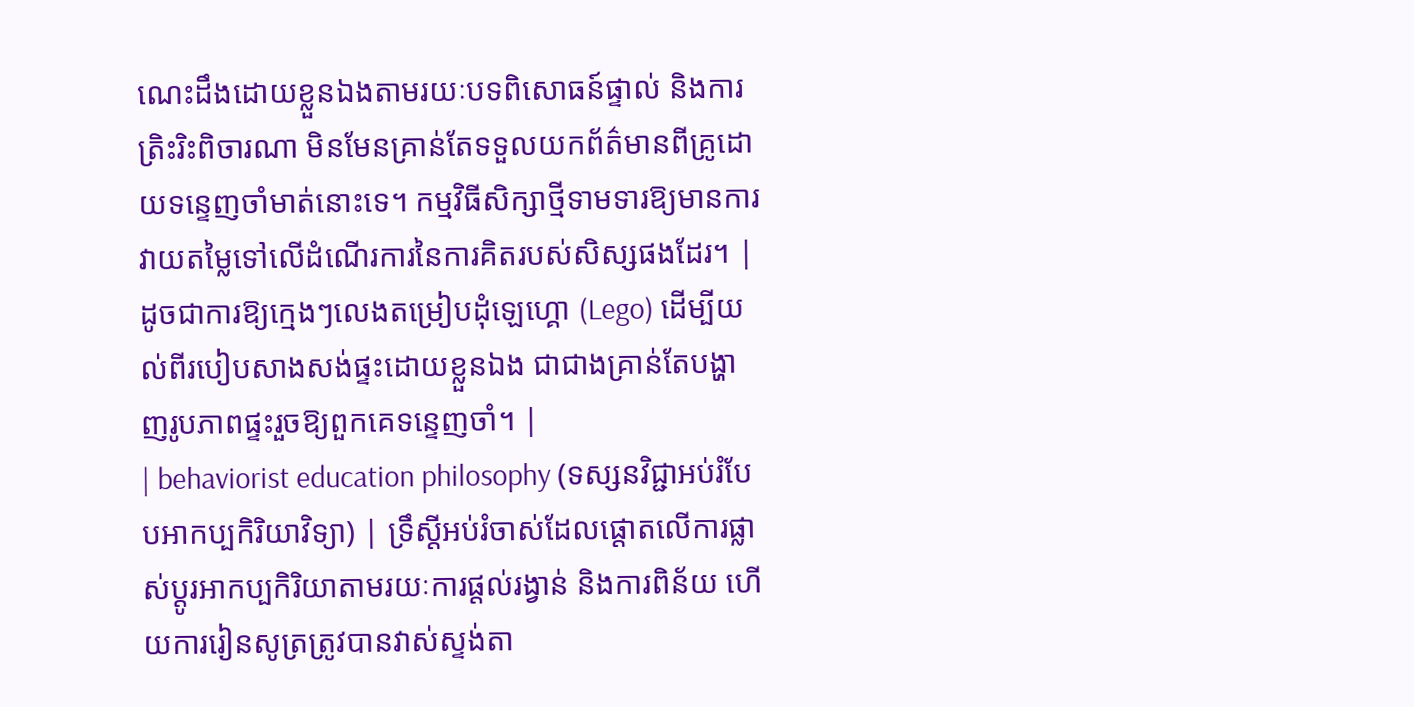ណេះដឹងដោយខ្លួនឯងតាមរយៈបទពិសោធន៍ផ្ទាល់ និងការត្រិះរិះពិចារណា មិនមែនគ្រាន់តែទទួលយកព័ត៌មានពីគ្រូដោយទន្ទេញចាំមាត់នោះទេ។ កម្មវិធីសិក្សាថ្មីទាមទារឱ្យមានការវាយតម្លៃទៅលើដំណើរការនៃការគិតរបស់សិស្សផងដែរ។ | ដូចជាការឱ្យក្មេងៗលេងតម្រៀបដុំឡេហ្គោ (Lego) ដើម្បីយល់ពីរបៀបសាងសង់ផ្ទះដោយខ្លួនឯង ជាជាងគ្រាន់តែបង្ហាញរូបភាពផ្ទះរួចឱ្យពួកគេទន្ទេញចាំ។ |
| behaviorist education philosophy (ទស្សនវិជ្ជាអប់រំបែបអាកប្បកិរិយាវិទ្យា) | ទ្រឹស្តីអប់រំចាស់ដែលផ្តោតលើការផ្លាស់ប្តូរអាកប្បកិរិយាតាមរយៈការផ្តល់រង្វាន់ និងការពិន័យ ហើយការរៀនសូត្រត្រូវបានវាស់ស្ទង់តា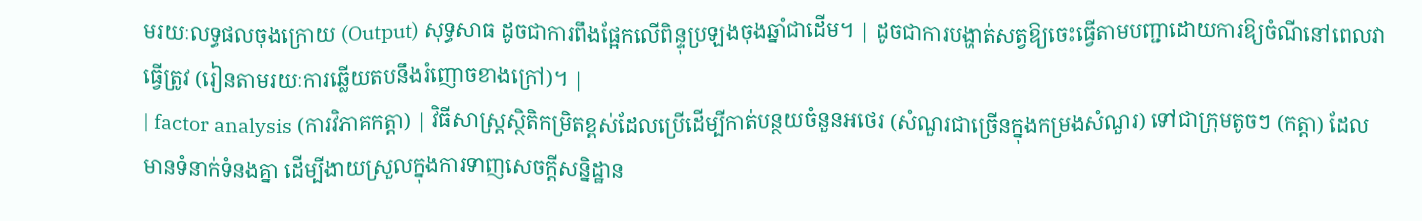មរយៈលទ្ធផលចុងក្រោយ (Output) សុទ្ធសាធ ដូចជាការពឹងផ្អែកលើពិន្ទុប្រឡងចុងឆ្នាំជាដើម។ | ដូចជាការបង្ហាត់សត្វឱ្យចេះធ្វើតាមបញ្ជាដោយការឱ្យចំណីនៅពេលវាធ្វើត្រូវ (រៀនតាមរយៈការឆ្លើយតបនឹងរំញោចខាងក្រៅ)។ |
| factor analysis (ការវិភាគកត្តា) | វិធីសាស្ត្រស្ថិតិកម្រិតខ្ពស់ដែលប្រើដើម្បីកាត់បន្ថយចំនួនអថេរ (សំណួរជាច្រើនក្នុងកម្រងសំណួរ) ទៅជាក្រុមតូចៗ (កត្តា) ដែលមានទំនាក់ទំនងគ្នា ដើម្បីងាយស្រួលក្នុងការទាញសេចក្តីសន្និដ្ឋាន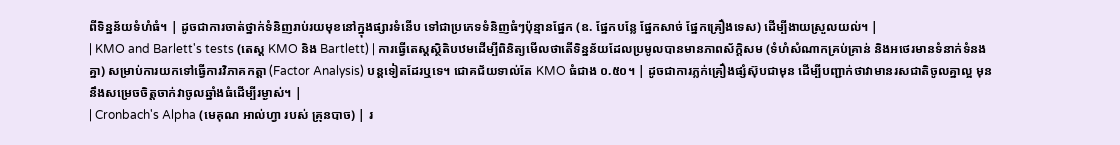ពីទិន្នន័យទំហំធំ។ | ដូចជាការចាត់ថ្នាក់ទំនិញរាប់រយមុខនៅក្នុងផ្សារទំនើប ទៅជាប្រភេទទំនិញធំៗប៉ុន្មានផ្នែក (ឧ. ផ្នែកបន្លែ ផ្នែកសាច់ ផ្នែកគ្រឿងទេស) ដើម្បីងាយស្រួលយល់។ |
| KMO and Barlett's tests (តេស្ត KMO និង Bartlett) | ការធ្វើតេស្តស្ថិតិបឋមដើម្បីពិនិត្យមើលថាតើទិន្នន័យដែលប្រមូលបានមានភាពស័ក្តិសម (ទំហំសំណាកគ្រប់គ្រាន់ និងអថេរមានទំនាក់ទំនងគ្នា) សម្រាប់ការយកទៅធ្វើការវិភាគកត្តា (Factor Analysis) បន្តទៀតដែរឬទេ។ ជោគជ័យទាល់តែ KMO ធំជាង ០.៥០។ | ដូចជាការភ្លក់គ្រឿងផ្សំស៊ុបជាមុន ដើម្បីបញ្ជាក់ថាវាមានរសជាតិចូលគ្នាល្អ មុននឹងសម្រេចចិត្តចាក់វាចូលឆ្នាំងធំដើម្បីរម្ងាស់។ |
| Cronbach's Alpha (មេគុណ អាល់ហ្វា របស់ គ្រុនបាច) | រ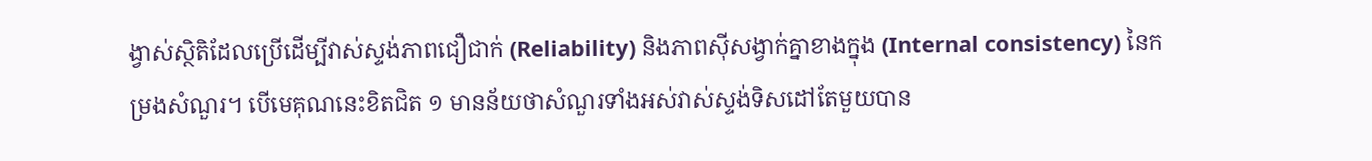ង្វាស់ស្ថិតិដែលប្រើដើម្បីវាស់ស្ទង់ភាពជឿជាក់ (Reliability) និងភាពស៊ីសង្វាក់គ្នាខាងក្នុង (Internal consistency) នៃកម្រងសំណួរ។ បើមេគុណនេះខិតជិត ១ មានន័យថាសំណួរទាំងអស់វាស់ស្ទង់ទិសដៅតែមួយបាន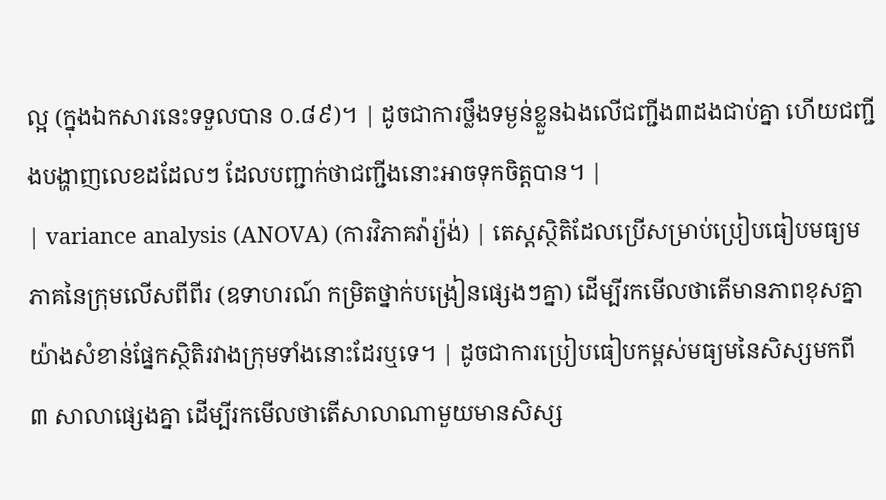ល្អ (ក្នុងឯកសារនេះទទួលបាន ០.៨៩)។ | ដូចជាការថ្លឹងទម្ងន់ខ្លួនឯងលើជញ្ជីង៣ដងជាប់គ្នា ហើយជញ្ជីងបង្ហាញលេខដដែលៗ ដែលបញ្ជាក់ថាជញ្ជីងនោះអាចទុកចិត្តបាន។ |
| variance analysis (ANOVA) (ការវិភាគវ៉ារ្យ៉ង់) | តេស្តស្ថិតិដែលប្រើសម្រាប់ប្រៀបធៀបមធ្យមភាគនៃក្រុមលើសពីពីរ (ឧទាហរណ៍ កម្រិតថ្នាក់បង្រៀនផ្សេងៗគ្នា) ដើម្បីរកមើលថាតើមានភាពខុសគ្នាយ៉ាងសំខាន់ផ្នែកស្ថិតិរវាងក្រុមទាំងនោះដែរឬទេ។ | ដូចជាការប្រៀបធៀបកម្ពស់មធ្យមនៃសិស្សមកពី ៣ សាលាផ្សេងគ្នា ដើម្បីរកមើលថាតើសាលាណាមួយមានសិស្ស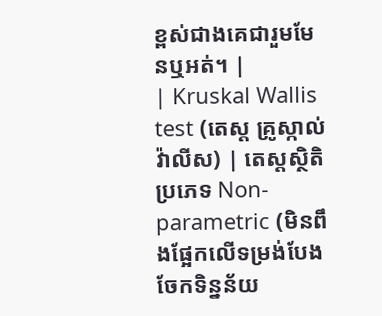ខ្ពស់ជាងគេជារួមមែនឬអត់។ |
| Kruskal Wallis test (តេស្ត គ្រូស្កាល់ វ៉ាលីស) | តេស្តស្ថិតិប្រភេទ Non-parametric (មិនពឹងផ្អែកលើទម្រង់បែងចែកទិន្នន័យ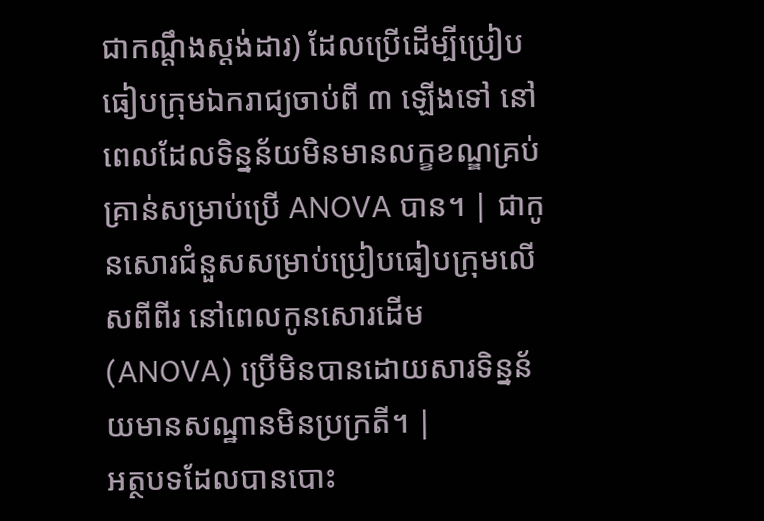ជាកណ្តឹងស្តង់ដារ) ដែលប្រើដើម្បីប្រៀបធៀបក្រុមឯករាជ្យចាប់ពី ៣ ឡើងទៅ នៅពេលដែលទិន្នន័យមិនមានលក្ខខណ្ឌគ្រប់គ្រាន់សម្រាប់ប្រើ ANOVA បាន។ | ជាកូនសោរជំនួសសម្រាប់ប្រៀបធៀបក្រុមលើសពីពីរ នៅពេលកូនសោរដើម (ANOVA) ប្រើមិនបានដោយសារទិន្នន័យមានសណ្ឋានមិនប្រក្រតី។ |
អត្ថបទដែលបានបោះ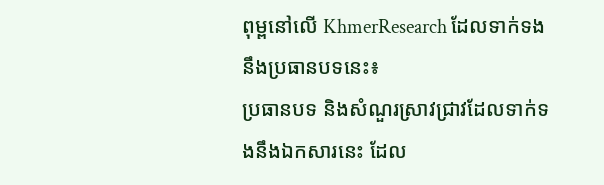ពុម្ពនៅលើ KhmerResearch ដែលទាក់ទងនឹងប្រធានបទនេះ៖
ប្រធានបទ និងសំណួរស្រាវជ្រាវដែលទាក់ទងនឹងឯកសារនេះ ដែល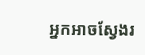អ្នកអាចស្វែងរ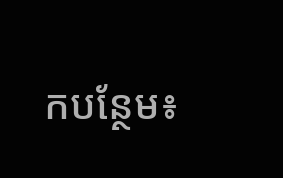កបន្ថែម៖